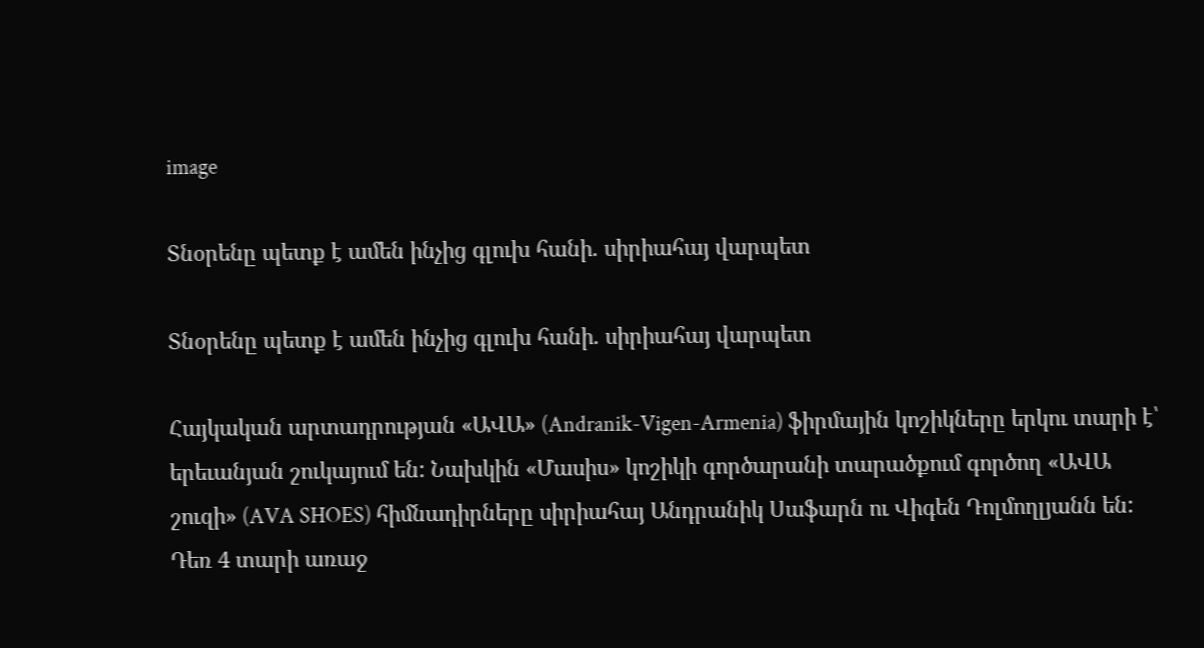image

Տնօրենը պետք է ամեն ինչից գլուխ հանի. սիրիահայ վարպետ

Տնօրենը պետք է ամեն ինչից գլուխ հանի. սիրիահայ վարպետ

Հայկական արտադրության «ԱՎԱ» (Andranik-Vigen-Armenia) ֆիրմային կոշիկները երկու տարի է՝ երեւանյան շուկայում են: Նախկին «Մասիս» կոշիկի գործարանի տարածքում գործող «ԱՎԱ շուզի» (AVA SHOES) հիմնադիրները սիրիահայ Անդրանիկ Սաֆարն ու Վիգեն Դոլմողլյանն են: Դեռ 4 տարի առաջ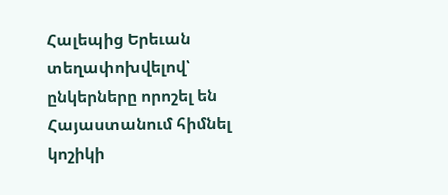Հալեպից Երեւան տեղափոխվելով՝ ընկերները որոշել են Հայաստանում հիմնել կոշիկի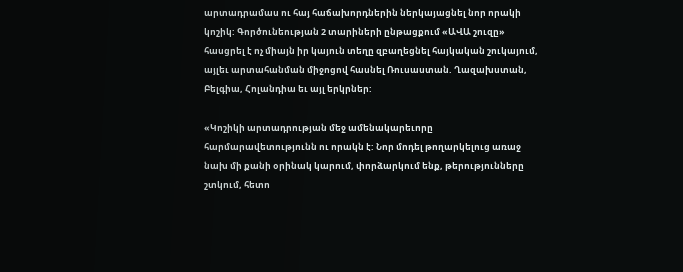արտադրամաս ու հայ հաճախորդներին ներկայացնել նոր որակի կոշիկ: Գործունեության 2 տարիների ընթացքում «ԱՎԱ շուզը» հասցրել է ոչ միայն իր կայուն տեղը զբաղեցնել հայկական շուկայում, այլեւ արտահանման միջոցով հասնել Ռուսաստան. Ղազախստան, Բելգիա, Հոլանդիա եւ այլ երկրներ:

«Կոշիկի արտադրության մեջ ամենակարեւորը հարմարավետությունն ու որակն է: Նոր մոդել թողարկելուց առաջ նախ մի քանի օրինակ կարում, փորձարկում ենք, թերությունները շտկում, հետո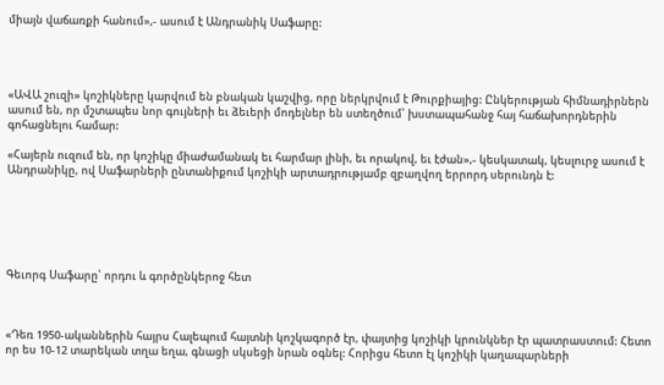միայն վաճառքի հանում»,- ասում է Անդրանիկ Սաֆարը:




«ԱՎԱ շուզի» կոշիկները կարվում են բնական կաշվից, որը ներկրվում է Թուրքիայից: Ընկերության հիմնադիրներն ասում են, որ մշտապես նոր գույների եւ ձեւերի մոդելներ են ստեղծում՝ խստապահանջ հայ հաճախորդներին գոհացնելու համար:

«Հայերն ուզում են, որ կոշիկը միաժամանակ եւ հարմար լինի, եւ որակով, եւ էժան»,- կեսկատակ, կեսլուրջ ասում է Անդրանիկը, ով Սաֆարների ընտանիքում կոշիկի արտադրությամբ զբաղվող երրորդ սերունդն է:






Գեւորգ Սաֆարը՝ որդու և գործընկերոջ հետ



«Դեռ 1950-ականներին հայրս Հալեպում հայտնի կոշկագործ էր, փայտից կոշիկի կրունկներ էր պատրաստում: Հետո որ ես 10-12 տարեկան տղա եղա, գնացի սկսեցի նրան օգնել: Հորիցս հետո էլ կոշիկի կաղապարների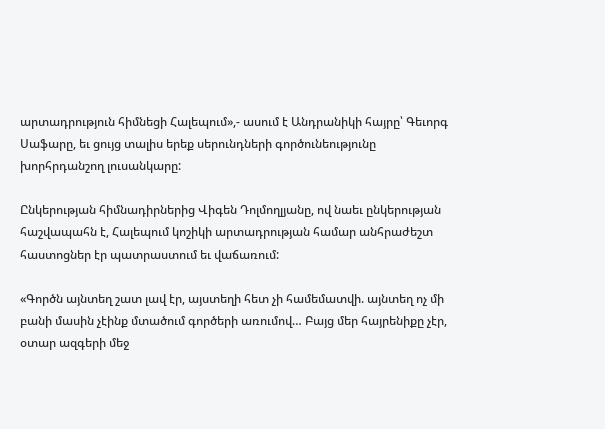արտադրություն հիմնեցի Հալեպում»,- ասում է Անդրանիկի հայրը՝ Գեւորգ Սաֆարը, եւ ցույց տալիս երեք սերունդների գործունեությունը խորհրդանշող լուսանկարը:

Ընկերության հիմնադիրներից Վիգեն Դոլմողլյանը, ով նաեւ ընկերության հաշվապահն է, Հալեպում կոշիկի արտադրության համար անհրաժեշտ հաստոցներ էր պատրաստում եւ վաճառում:

«Գործն այնտեղ շատ լավ էր, այստեղի հետ չի համեմատվի. այնտեղ ոչ մի բանի մասին չէինք մտածում գործերի առումով… Բայց մեր հայրենիքը չէր, օտար ազգերի մեջ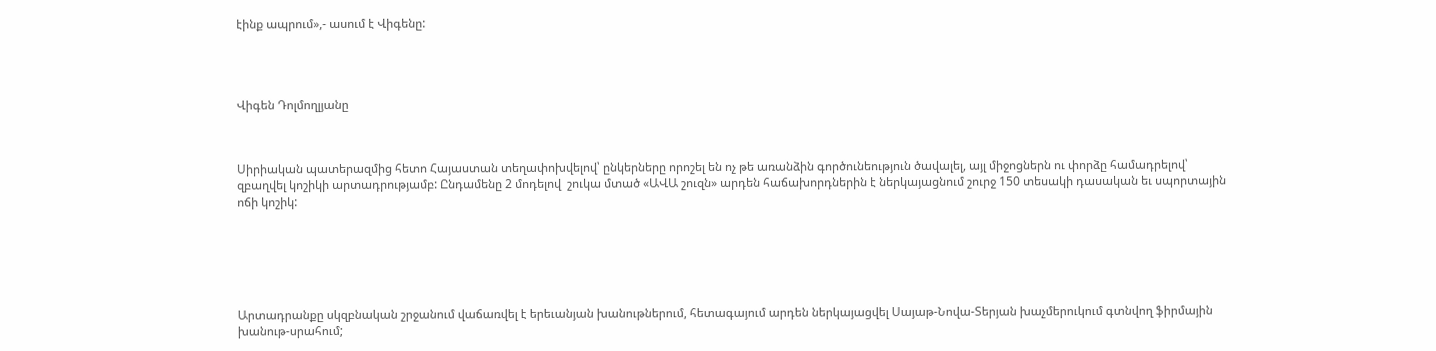էինք ապրում»,- ասում է Վիգենը:




Վիգեն Դոլմողլյանը



Սիրիական պատերազմից հետո Հայաստան տեղափոխվելով՝ ընկերները որոշել են ոչ թե առանձին գործունեություն ծավալել, այլ միջոցներն ու փորձը համադրելով՝ զբաղվել կոշիկի արտադրությամբ: Ընդամենը 2 մոդելով  շուկա մտած «ԱՎԱ շուզն» արդեն հաճախորդներին է ներկայացնում շուրջ 150 տեսակի դասական եւ սպորտային ոճի կոշիկ:






Արտադրանքը սկզբնական շրջանում վաճառվել է երեւանյան խանութներում, հետագայում արդեն ներկայացվել Սայաթ-Նովա-Տերյան խաչմերուկում գտնվող ֆիրմային խանութ-սրահում;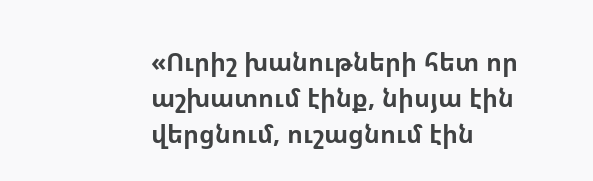«Ուրիշ խանութների հետ որ աշխատում էինք, նիսյա էին վերցնում, ուշացնում էին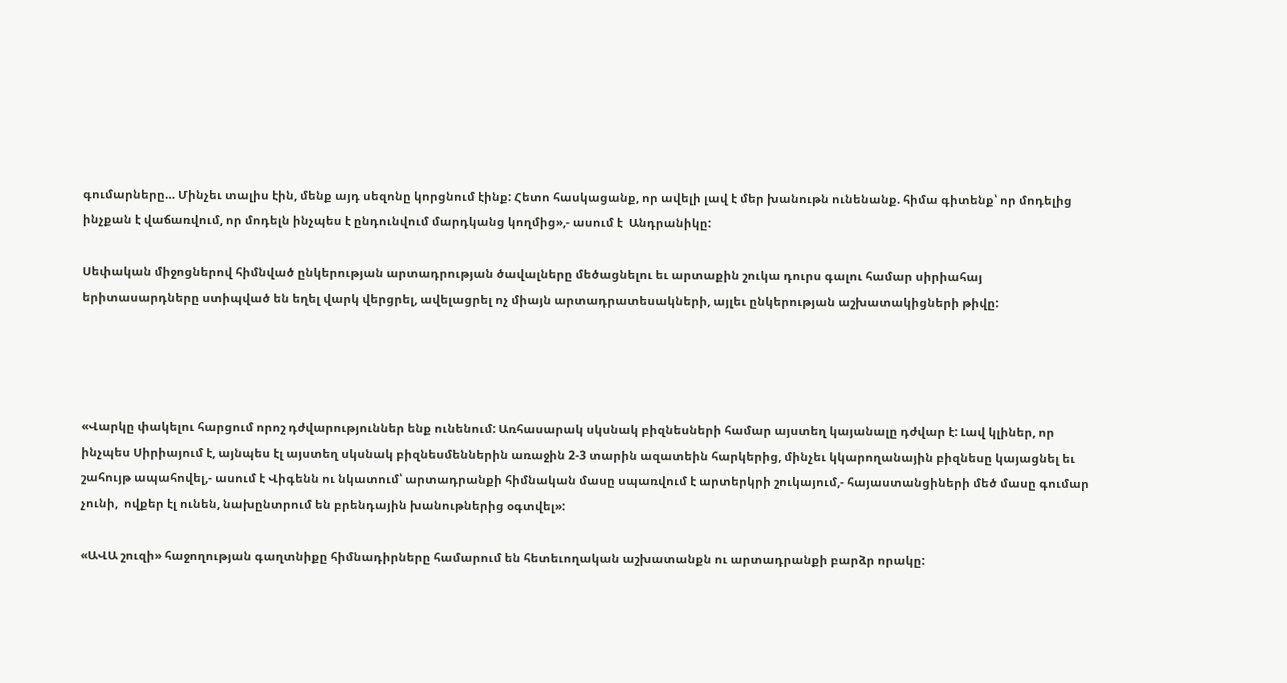գումարները… Մինչեւ տալիս էին, մենք այդ սեզոնը կորցնում էինք: Հետո հասկացանք, որ ավելի լավ է մեր խանութն ունենանք. հիմա գիտենք՝ որ մոդելից ինչքան է վաճառվում, որ մոդելն ինչպես է ընդունվում մարդկանց կողմից»,- ասում է  Անդրանիկը:

Սեփական միջոցներով հիմնված ընկերության արտադրության ծավալները մեծացնելու եւ արտաքին շուկա դուրս գալու համար սիրիահայ երիտասարդները ստիպված են եղել վարկ վերցրել, ավելացրել ոչ միայն արտադրատեսակների, այլեւ ընկերության աշխատակիցների թիվը:




«Վարկը փակելու հարցում որոշ դժվարություններ ենք ունենում: Առհասարակ սկսնակ բիզնեսների համար այստեղ կայանալը դժվար է: Լավ կլիներ, որ ինչպես Սիրիայում է, այնպես էլ այստեղ սկսնակ բիզնեսմեններին առաջին 2-3 տարին ազատեին հարկերից, մինչեւ կկարողանային բիզնեսը կայացնել եւ շահույթ ապահովել,- ասում է Վիգենն ու նկատում՝ արտադրանքի հիմնական մասը սպառվում է արտերկրի շուկայում,- հայաստանցիների մեծ մասը գումար չունի,  ովքեր էլ ունեն, նախընտրում են բրենդային խանութներից օգտվել»:

«ԱՎԱ շուզի» հաջողության գաղտնիքը հիմնադիրները համարում են հետեւողական աշխատանքն ու արտադրանքի բարձր որակը: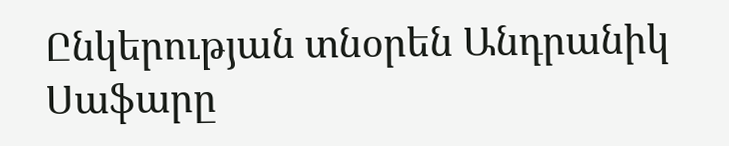Ընկերության տնօրեն Անդրանիկ Սաֆարը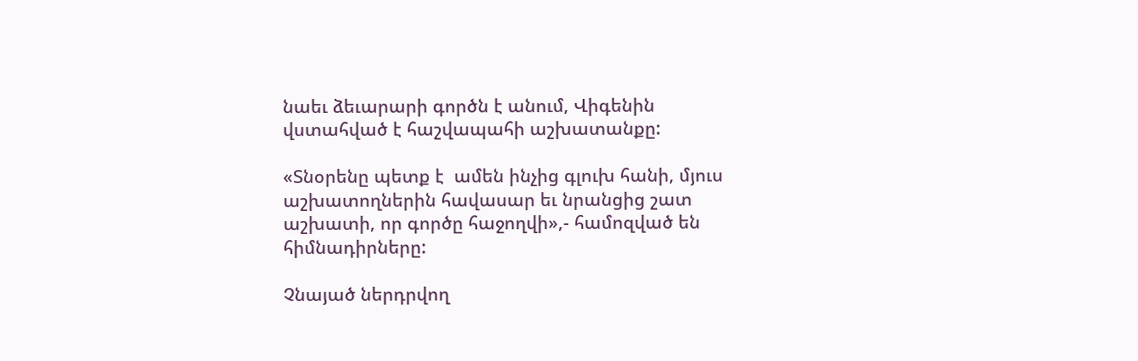նաեւ ձեւարարի գործն է անում, Վիգենին վստահված է հաշվապահի աշխատանքը:

«Տնօրենը պետք է  ամեն ինչից գլուխ հանի, մյուս աշխատողներին հավասար եւ նրանցից շատ աշխատի, որ գործը հաջողվի»,- համոզված են հիմնադիրները:

Չնայած ներդրվող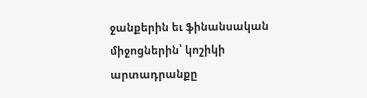ջանքերին եւ ֆինանսական միջոցներին՝ կոշիկի արտադրանքը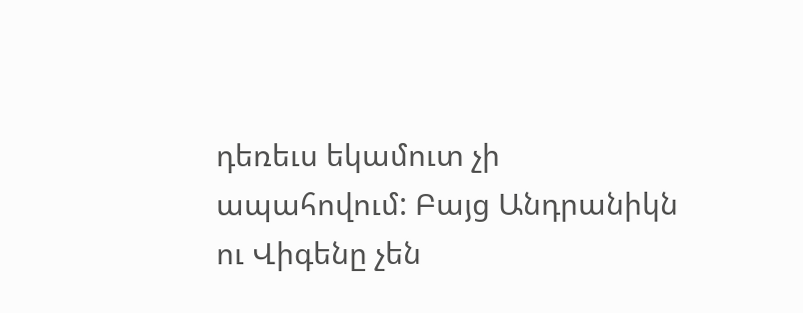դեռեւս եկամուտ չի ապահովում: Բայց Անդրանիկն ու Վիգենը չեն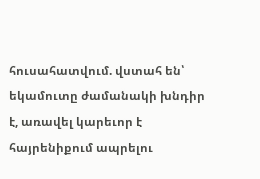հուսահատվում. վստահ են՝ եկամուտը ժամանակի խնդիր է, առավել կարեւոր է հայրենիքում ապրելու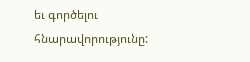եւ գործելու հնարավորությունը: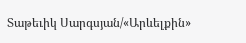Տաթեւիկ Սարգսյան/«Արևելքին»